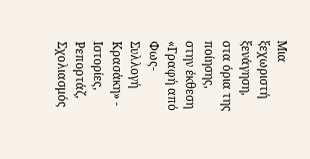Μια ξεχωριστή ξενάγηση, στα όρια της ποίησης, στην έκθεση «Γραφή από Φως-Συλλογή Κρασάκη» - Ιστορίες, Ρεπορτάζ, Σχολιασμός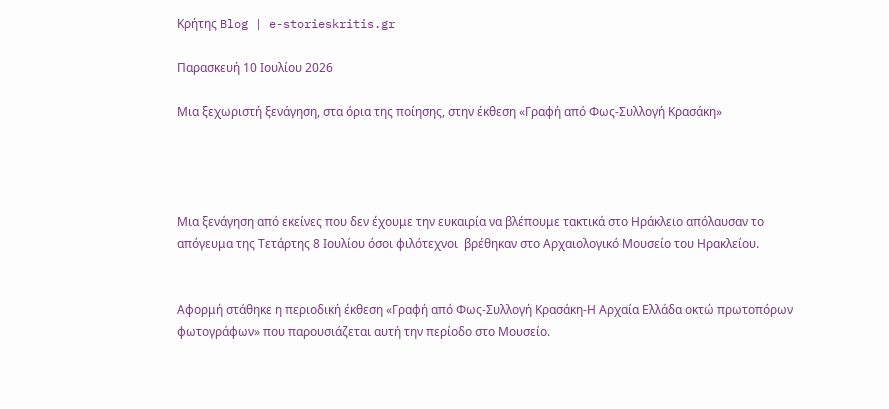Κρήτης Blog | e-storieskritis.gr

Παρασκευή 10 Ιουλίου 2026

Μια ξεχωριστή ξενάγηση, στα όρια της ποίησης, στην έκθεση «Γραφή από Φως-Συλλογή Κρασάκη»




Μια ξενάγηση από εκείνες που δεν έχουμε την ευκαιρία να βλέπουμε τακτικά στο Ηράκλειο απόλαυσαν το απόγευμα της Τετάρτης 8 Ιουλίου όσοι φιλότεχνοι  βρέθηκαν στο Αρχαιολογικό Μουσείο του Ηρακλείου.


Αφορμή στάθηκε η περιοδική έκθεση «Γραφή από Φως-Συλλογή Κρασάκη-Η Αρχαία Ελλάδα οκτώ πρωτοπόρων φωτογράφων» που παρουσιάζεται αυτή την περίοδο στο Μουσείο.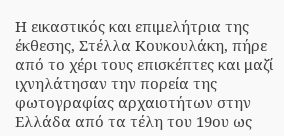Η εικαστικός και επιμελήτρια της έκθεσης, Στέλλα Κουκουλάκη, πήρε από το χέρι τους επισκέπτες και μαζί ιχνηλάτησαν την πορεία της φωτογραφίας αρχαιοτήτων στην Ελλάδα από τα τέλη του 19ου ως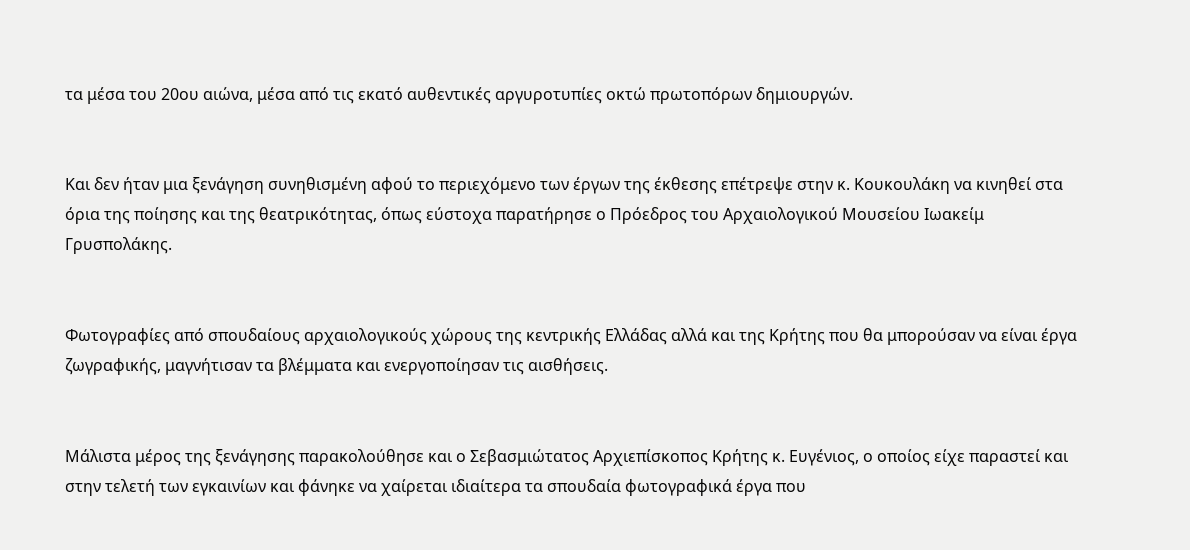τα μέσα του 20ου αιώνα, μέσα από τις εκατό αυθεντικές αργυροτυπίες οκτώ πρωτοπόρων δημιουργών.


Και δεν ήταν μια ξενάγηση συνηθισμένη αφού το περιεχόμενο των έργων της έκθεσης επέτρεψε στην κ. Κουκουλάκη να κινηθεί στα όρια της ποίησης και της θεατρικότητας, όπως εύστοχα παρατήρησε ο Πρόεδρος του Αρχαιολογικού Μουσείου Ιωακείμ Γρυσπολάκης.


Φωτογραφίες από σπουδαίους αρχαιολογικούς χώρους της κεντρικής Ελλάδας αλλά και της Κρήτης που θα μπορούσαν να είναι έργα ζωγραφικής, μαγνήτισαν τα βλέμματα και ενεργοποίησαν τις αισθήσεις.


Μάλιστα μέρος της ξενάγησης παρακολούθησε και ο Σεβασμιώτατος Αρχιεπίσκοπος Κρήτης κ. Ευγένιος, ο οποίος είχε παραστεί και στην τελετή των εγκαινίων και φάνηκε να χαίρεται ιδιαίτερα τα σπουδαία φωτογραφικά έργα που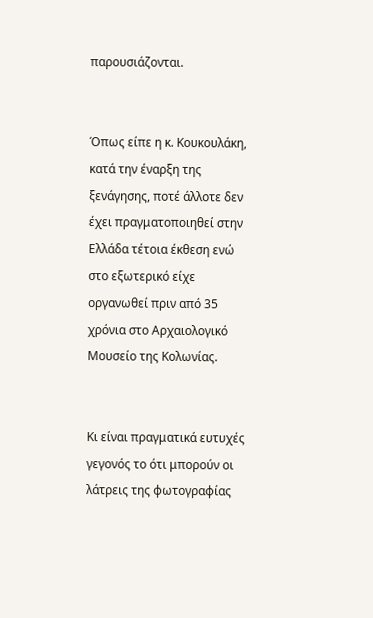παρουσιάζονται.


Όπως είπε η κ. Κουκουλάκη, κατά την έναρξη της ξενάγησης, ποτέ άλλοτε δεν έχει πραγματοποιηθεί στην Ελλάδα τέτοια έκθεση ενώ στο εξωτερικό είχε οργανωθεί πριν από 35 χρόνια στο Αρχαιολογικό Μουσείο της Κολωνίας.


Κι είναι πραγματικά ευτυχές γεγονός το ότι μπορούν οι λάτρεις της φωτογραφίας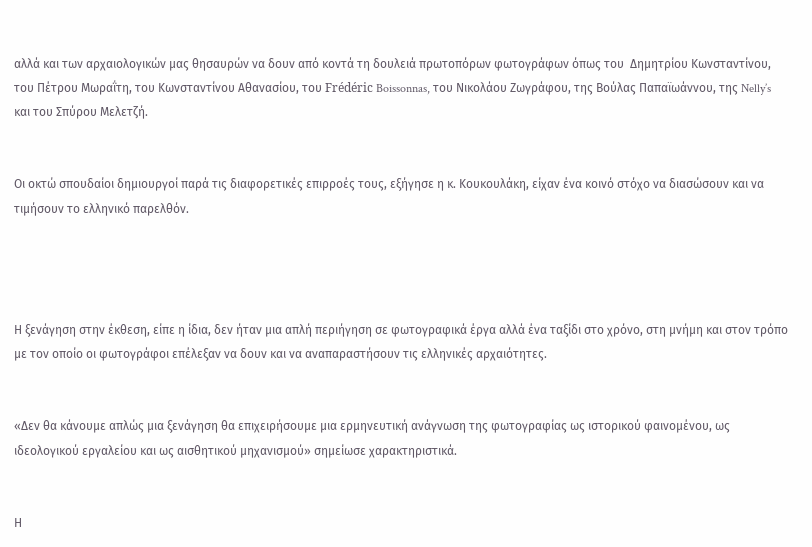αλλά και των αρχαιολογικών μας θησαυρών να δουν από κοντά τη δουλειά πρωτοπόρων φωτογράφων όπως του  Δημητρίου Κωνσταντίνου, του Πέτρου Μωραΐτη, του Κωνσταντίνου Αθανασίου, του Frédéric Boissonnas, του Νικολάου Ζωγράφου, της Βούλας Παπαϊωάννου, της Nelly’s και του Σπύρου Μελετζή.


Οι οκτώ σπουδαίοι δημιουργοί παρά τις διαφορετικές επιρροές τους, εξήγησε η κ. Κουκουλάκη, είχαν ένα κοινό στόχο να διασώσουν και να τιμήσουν το ελληνικό παρελθόν.




Η ξενάγηση στην έκθεση, είπε η ίδια, δεν ήταν μια απλή περιήγηση σε φωτογραφικά έργα αλλά ένα ταξίδι στο χρόνο, στη μνήμη και στον τρόπο με τον οποίο οι φωτογράφοι επέλεξαν να δουν και να αναπαραστήσουν τις ελληνικές αρχαιότητες.


«Δεν θα κάνουμε απλώς μια ξενάγηση θα επιχειρήσουμε μια ερμηνευτική ανάγνωση της φωτογραφίας ως ιστορικού φαινομένου, ως ιδεολογικού εργαλείου και ως αισθητικού μηχανισμού» σημείωσε χαρακτηριστικά.


Η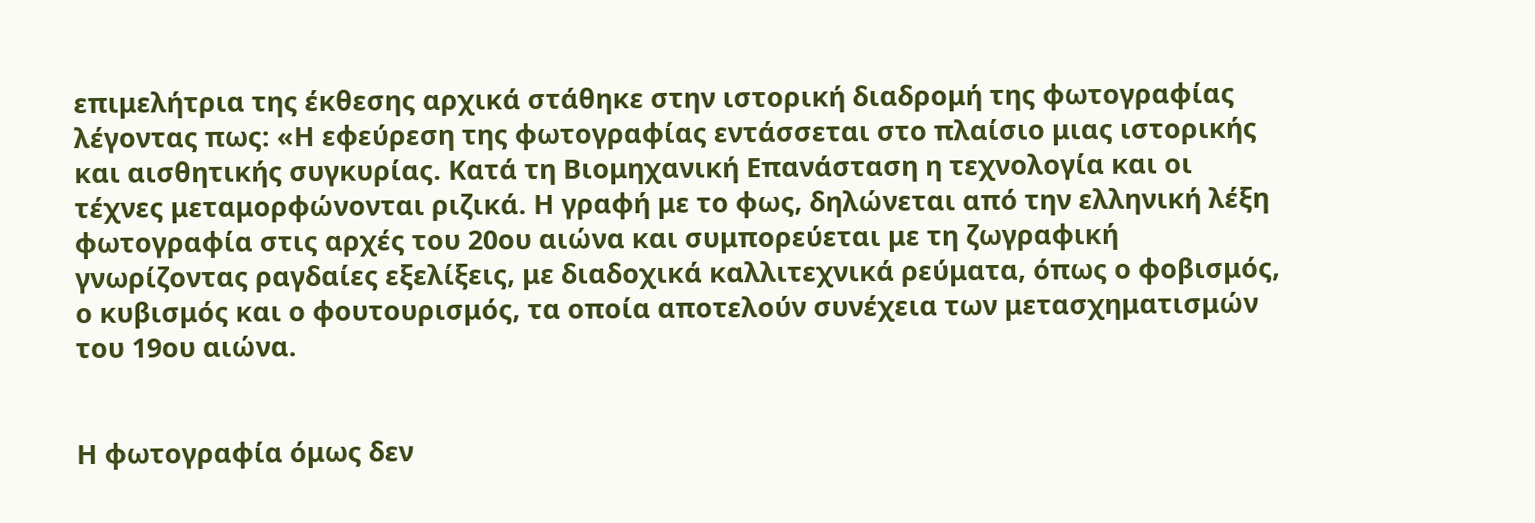επιμελήτρια της έκθεσης αρχικά στάθηκε στην ιστορική διαδρομή της φωτογραφίας λέγοντας πως: «Η εφεύρεση της φωτογραφίας εντάσσεται στο πλαίσιο μιας ιστορικής και αισθητικής συγκυρίας. Κατά τη Βιομηχανική Επανάσταση η τεχνολογία και οι τέχνες μεταμορφώνονται ριζικά. Η γραφή με το φως, δηλώνεται από την ελληνική λέξη φωτογραφία στις αρχές του 20ου αιώνα και συμπορεύεται με τη ζωγραφική γνωρίζοντας ραγδαίες εξελίξεις, με διαδοχικά καλλιτεχνικά ρεύματα, όπως ο φοβισμός, ο κυβισμός και ο φουτουρισμός, τα οποία αποτελούν συνέχεια των μετασχηματισμών του 19ου αιώνα.


Η φωτογραφία όμως δεν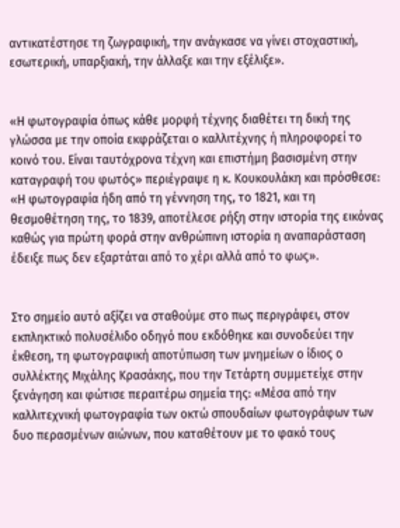αντικατέστησε τη ζωγραφική, την ανάγκασε να γίνει στοχαστική, εσωτερική, υπαρξιακή, την άλλαξε και την εξέλιξε».


«Η φωτογραφία όπως κάθε μορφή τέχνης διαθέτει τη δική της γλώσσα με την οποία εκφράζεται ο καλλιτέχνης ή πληροφορεί το κοινό του. Είναι ταυτόχρονα τέχνη και επιστήμη βασισμένη στην καταγραφή του φωτός» περιέγραψε η κ. Κουκουλάκη και πρόσθεσε: «Η φωτογραφία ήδη από τη γέννηση της, το 1821, και τη θεσμοθέτηση της, το 1839, αποτέλεσε ρήξη στην ιστορία της εικόνας καθώς για πρώτη φορά στην ανθρώπινη ιστορία η αναπαράσταση έδειξε πως δεν εξαρτάται από το χέρι αλλά από το φως».


Στο σημείο αυτό αξίζει να σταθούμε στο πως περιγράφει, στον εκπληκτικό πολυσέλιδο οδηγό που εκδόθηκε και συνοδεύει την έκθεση, τη φωτογραφική αποτύπωση των μνημείων ο ίδιος ο συλλέκτης Μιχάλης Κρασάκης, που την Τετάρτη συμμετείχε στην ξενάγηση και φώτισε περαιτέρω σημεία της: «Μέσα από την καλλιτεχνική φωτογραφία των οκτώ σπουδαίων φωτογράφων των δυο περασμένων αιώνων, που καταθέτουν με το φακό τους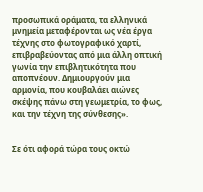προσωπικά οράματα, τα ελληνικά μνημεία μεταφέρονται ως νέα έργα τέχνης στο φωτογραφικό χαρτί, επιβραβεύοντας από μια άλλη οπτική γωνία την επιβλητικότητα που αποπνέουν. Δημιουργούν μια αρμονία, που κουβαλάει αιώνες σκέψης πάνω στη γεωμετρία, το φως, και την τέχνη της σύνθεσης».


Σε ότι αφορά τώρα τους οκτώ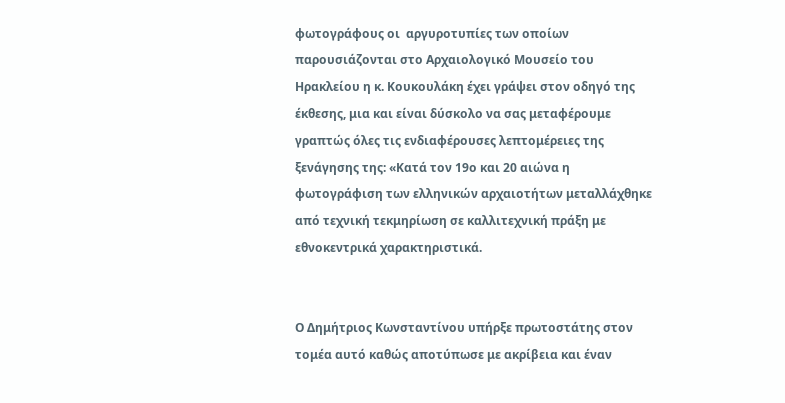φωτογράφους οι  αργυροτυπίες των οποίων παρουσιάζονται στο Αρχαιολογικό Μουσείο του Ηρακλείου η κ. Κουκουλάκη έχει γράψει στον οδηγό της έκθεσης, μια και είναι δύσκολο να σας μεταφέρουμε γραπτώς όλες τις ενδιαφέρουσες λεπτομέρειες της ξενάγησης της: «Κατά τον 19ο και 20 αιώνα η φωτογράφιση των ελληνικών αρχαιοτήτων μεταλλάχθηκε από τεχνική τεκμηρίωση σε καλλιτεχνική πράξη με εθνοκεντρικά χαρακτηριστικά.


Ο Δημήτριος Κωνσταντίνου υπήρξε πρωτοστάτης στον τομέα αυτό καθώς αποτύπωσε με ακρίβεια και έναν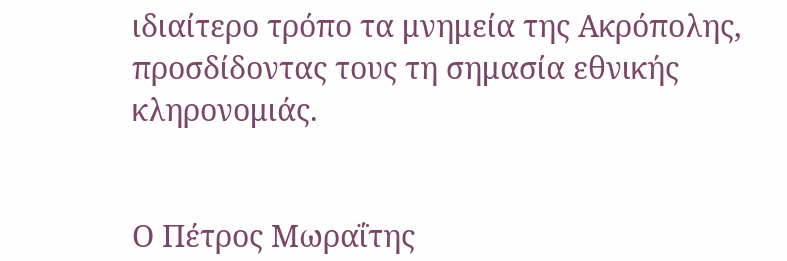ιδιαίτερο τρόπο τα μνημεία της Ακρόπολης, προσδίδοντας τους τη σημασία εθνικής κληρονομιάς.


Ο Πέτρος Μωραΐτης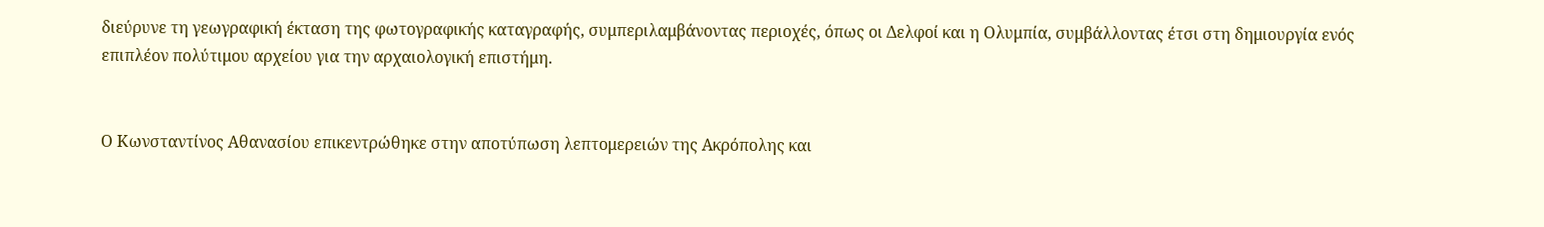διεύρυνε τη γεωγραφική έκταση της φωτογραφικής καταγραφής, συμπεριλαμβάνοντας περιοχές, όπως οι Δελφοί και η Ολυμπία, συμβάλλοντας έτσι στη δημιουργία ενός επιπλέον πολύτιμου αρχείου για την αρχαιολογική επιστήμη.


Ο Κωνσταντίνος Αθανασίου επικεντρώθηκε στην αποτύπωση λεπτομερειών της Ακρόπολης και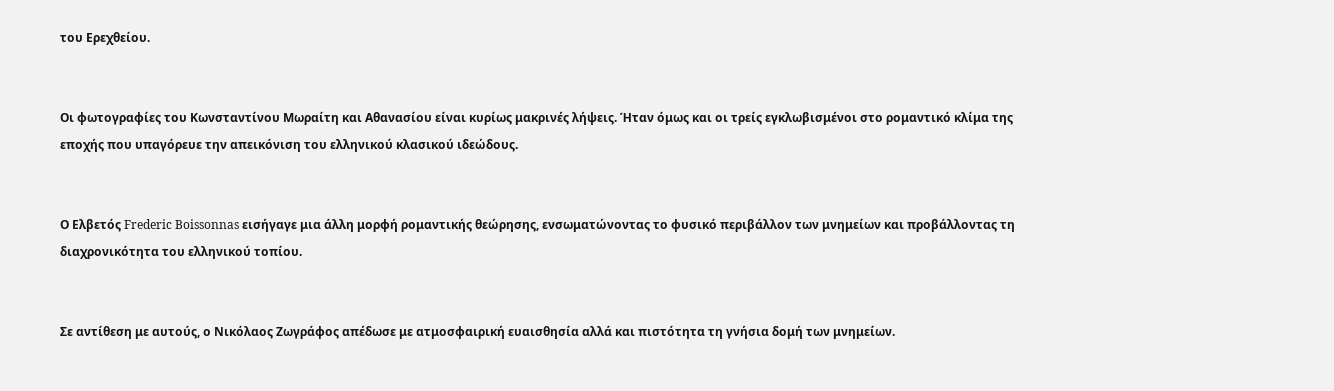του Ερεχθείου.


Οι φωτογραφίες του Κωνσταντίνου Μωραίτη και Αθανασίου είναι κυρίως μακρινές λήψεις. Ήταν όμως και οι τρείς εγκλωβισμένοι στο ρομαντικό κλίμα της εποχής που υπαγόρευε την απεικόνιση του ελληνικού κλασικού ιδεώδους.


Ο Ελβετός Frederic Boissonnas εισήγαγε μια άλλη μορφή ρομαντικής θεώρησης, ενσωματώνοντας το φυσικό περιβάλλον των μνημείων και προβάλλοντας τη διαχρονικότητα του ελληνικού τοπίου.


Σε αντίθεση με αυτούς, ο Νικόλαος Ζωγράφος απέδωσε με ατμοσφαιρική ευαισθησία αλλά και πιστότητα τη γνήσια δομή των μνημείων.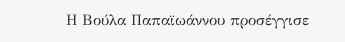Η Βούλα Παπαϊωάννου προσέγγισε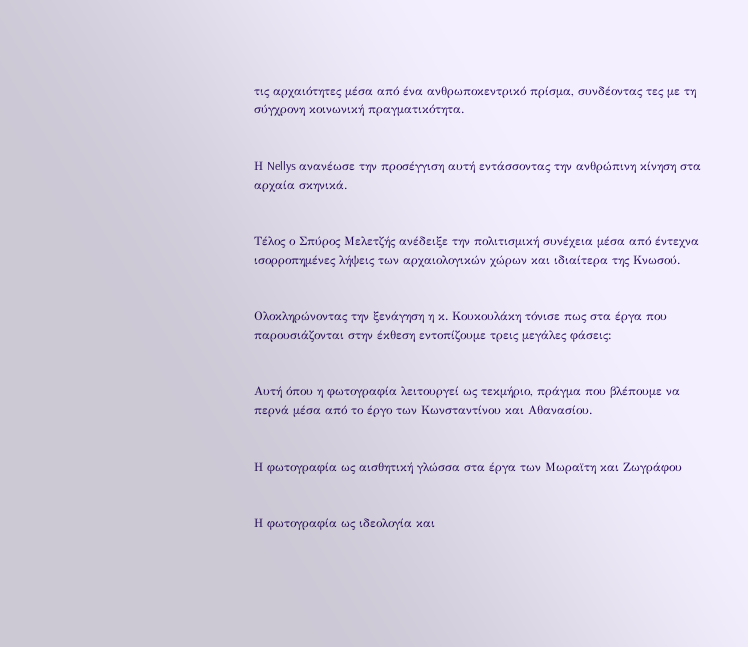τις αρχαιότητες μέσα από ένα ανθρωποκεντρικό πρίσμα, συνδέοντας τες με τη σύγχρονη κοινωνική πραγματικότητα.


Η Nellys ανανέωσε την προσέγγιση αυτή εντάσσοντας την ανθρώπινη κίνηση στα αρχαία σκηνικά.


Τέλος ο Σπύρος Μελετζής ανέδειξε την πολιτισμική συνέχεια μέσα από έντεχνα ισορροπημένες λήψεις των αρχαιολογικών χώρων και ιδιαίτερα της Κνωσού.


Ολοκληρώνοντας την ξενάγηση η κ. Κουκουλάκη τόνισε πως στα έργα που παρουσιάζονται στην έκθεση εντοπίζουμε τρεις μεγάλες φάσεις:


Αυτή όπου η φωτογραφία λειτουργεί ως τεκμήριο, πράγμα που βλέπουμε να περνά μέσα από το έργο των Κωνσταντίνου και Αθανασίου.


Η φωτογραφία ως αισθητική γλώσσα στα έργα των Μωραϊτη και Ζωγράφου


Η φωτογραφία ως ιδεολογία και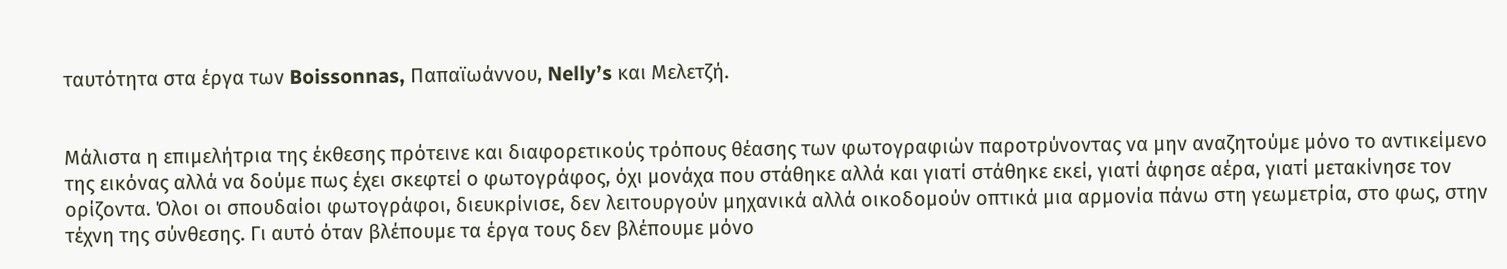ταυτότητα στα έργα των Boissonnas, Παπαϊωάννου, Nelly’s και Μελετζή.


Μάλιστα η επιμελήτρια της έκθεσης πρότεινε και διαφορετικούς τρόπους θέασης των φωτογραφιών παροτρύνοντας να μην αναζητούμε μόνο το αντικείμενο της εικόνας αλλά να δούμε πως έχει σκεφτεί ο φωτογράφος, όχι μονάχα που στάθηκε αλλά και γιατί στάθηκε εκεί, γιατί άφησε αέρα, γιατί μετακίνησε τον ορίζοντα. Όλοι οι σπουδαίοι φωτογράφοι, διευκρίνισε, δεν λειτουργούν μηχανικά αλλά οικοδομούν οπτικά μια αρμονία πάνω στη γεωμετρία, στο φως, στην τέχνη της σύνθεσης. Γι αυτό όταν βλέπουμε τα έργα τους δεν βλέπουμε μόνο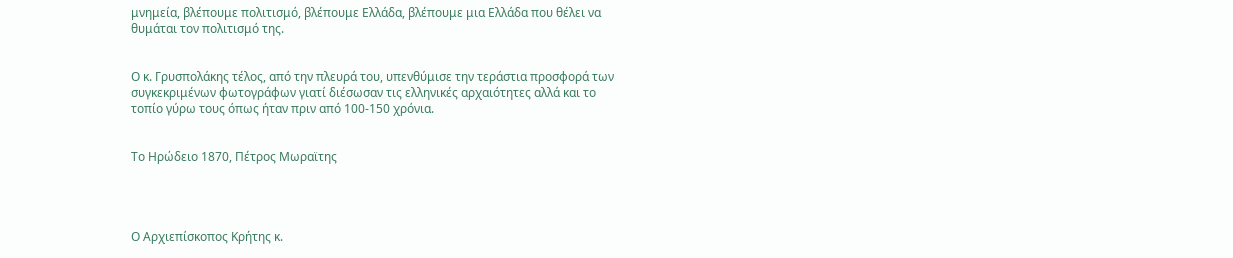μνημεία, βλέπουμε πολιτισμό, βλέπουμε Ελλάδα, βλέπουμε μια Ελλάδα που θέλει να θυμάται τον πολιτισμό της.


Ο κ. Γρυσπολάκης τέλος, από την πλευρά του, υπενθύμισε την τεράστια προσφορά των συγκεκριμένων φωτογράφων γιατί διέσωσαν τις ελληνικές αρχαιότητες αλλά και το τοπίο γύρω τους όπως ήταν πριν από 100-150 χρόνια.


Το Ηρώδειο 1870, Πέτρος Μωραϊτης




Ο Αρχιεπίσκοπος Κρήτης κ.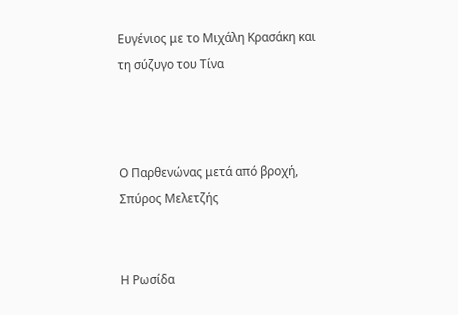Ευγένιος με το Μιχάλη Κρασάκη και τη σύζυγο του Τίνα



Ο Παρθενώνας μετά από βροχή, Σπύρος Μελετζής


Η Ρωσίδα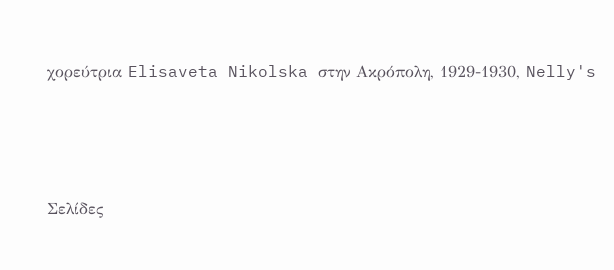χορεύτρια Elisaveta Nikolska στην Ακρόπολη, 1929-1930, Nelly's




Σελίδες